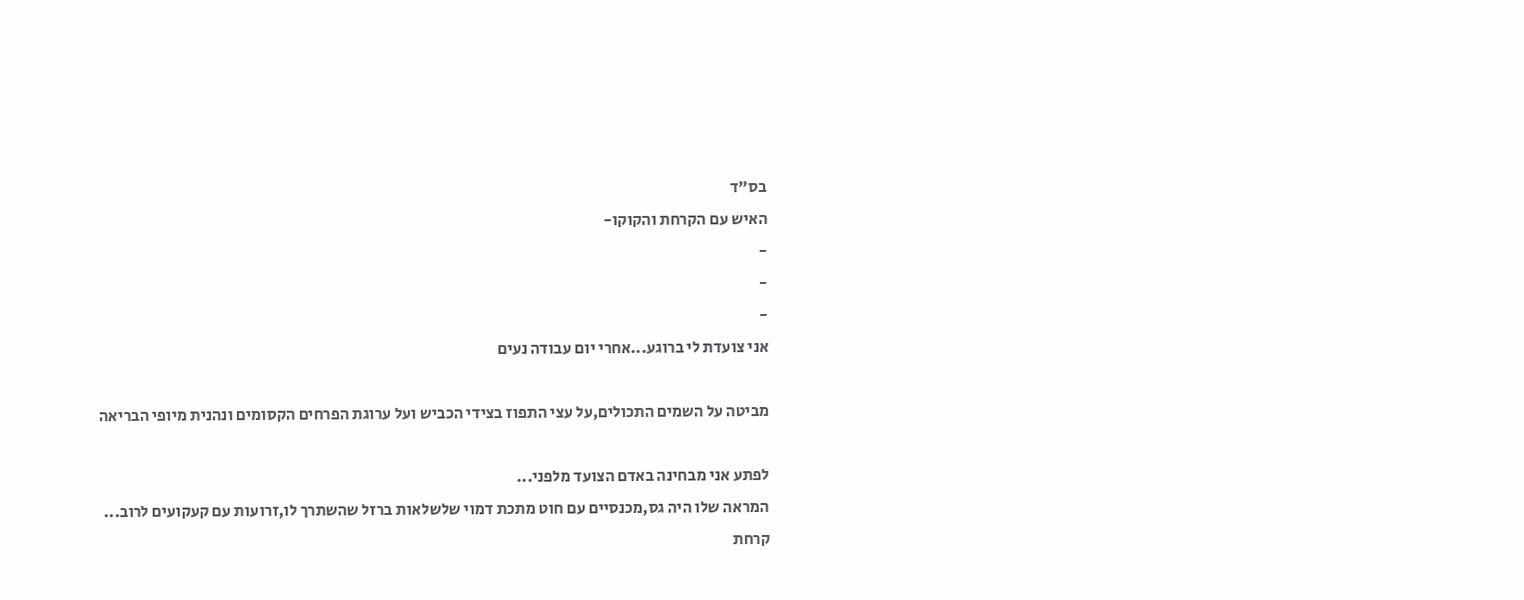בס"ד
האיש עם הקרחת והקוקו-
-
-
-
אני צועדת לי ברוגע...אחרי יום עבודה נעים

מביטה על השמים התכולים,על עצי התפוז בצידי הכביש ועל ערוגת הפרחים הקסומים ונהנית מיופי הבריאה

לפתע אני מבחינה באדם הצועד מלפני...
המראה שלו היה גס,מכנסיים עם חוט מתכת דמוי שלשלאות ברזל שהשתרך לו,זרועות עם קעקועים לרוב...
קרחת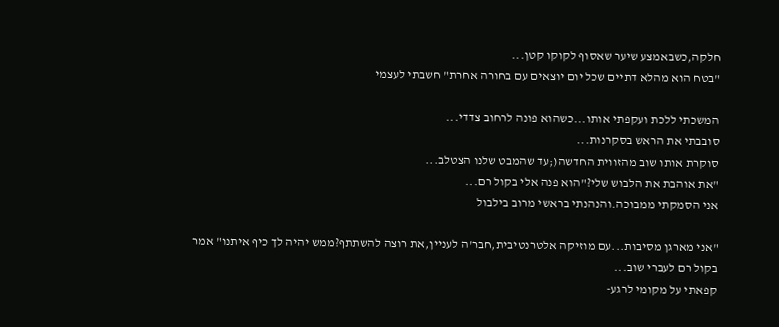חלקה,כשבאמצע שיער שאסוף לקוקו קטן...
"בטח הוא מהלא דתיים שכל יום יוצאים עם בחורה אחרת" חשבתי לעצמי

המשכתי ללכת ועקפתי אותו...כשהוא פונה לרחוב צדדי...
סובבתי את הראש בסקרנות...
סוקרת אותו שוב מהזווית החדשה(;עד שהמבט שלנו הצטלב...
"את אוהבת את הלבוש שלי?"הוא פנה אלי בקול רם...
אני הסמקתי ממבוכה.והנהנתי בראשי מרוב בילבול

"אני מארגן מסיבות...עם מוזיקה אלטרנטיבית,חבר'ה לעניין,את רוצה להשתתף?ממש יהיה לך כיף איתנו" אמר בקול רם לעברי שוב...
קפאתי על מקומי לרגע-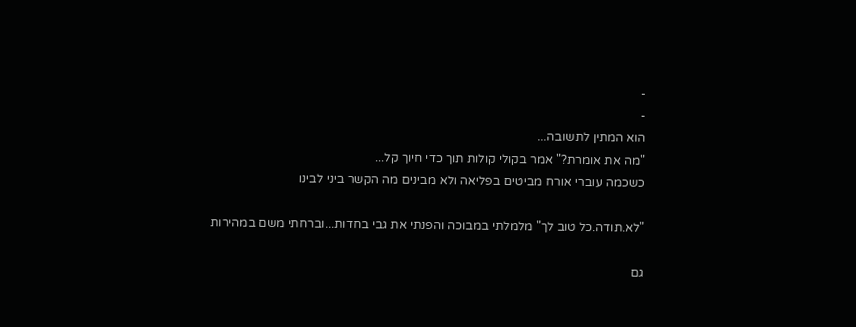-
-
הוא המתין לתשובה...
"מה את אומרת?" אמר בקולי קולות תוך כדי חיוך קל...
כשכמה עוברי אורח מביטים בפליאה ולא מבינים מה הקשר ביני לבינו

"לא.תודה.כל טוב לך" מלמלתי במבוכה והפנתי את גבי בחדות...וברחתי משם במהירות

גם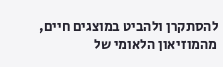להסתקרן ולהביט במוצגים חיים, מהמוזיאון הלאומי של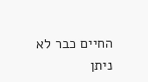החיים כבר לא ניתן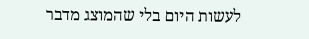לעשות היום בלי שהמוצג מדבר